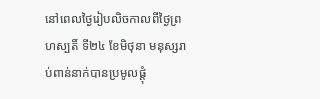នៅពេលថ្ងៃរៀបលិចកាលពីថ្ងៃព្រហស្បតិ៍ ទី២៤ ខែមិថុនា មនុស្សរាប់ពាន់នាក់បានប្រមូលផ្តុំ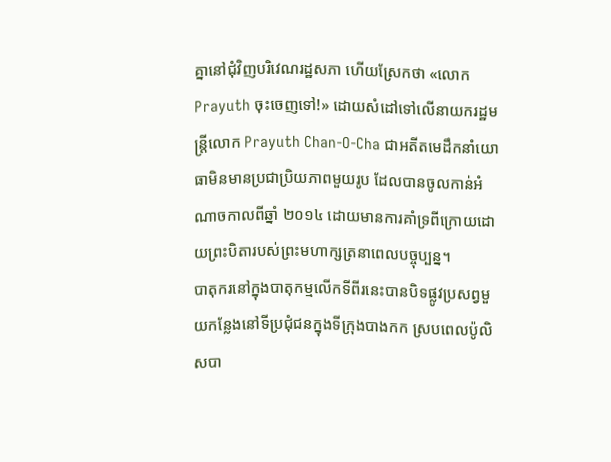គ្នានៅជុំវិញបរិវេណរដ្ឋសភា ហើយស្រែកថា «លោកPrayuth ចុះចេញទៅ!» ដោយសំដៅទៅលើនាយករដ្ឋមន្រ្តីលោក Prayuth Chan-O-Cha ជាអតីតមេដឹកនាំយោធាមិនមានប្រជាប្រិយភាពមួយរូប ដែលបានចូលកាន់អំណាចកាលពីឆ្នាំ ២០១៤ ដោយមានការគាំទ្រពីក្រោយដោយព្រះបិតារបស់ព្រះមហាក្សត្រនាពេលបច្ចុប្បន្ន។
បាតុករនៅក្នុងបាតុកម្មលើកទីពីរនេះបានបិទផ្លូវប្រសព្វមួយកន្លែងនៅទីប្រជុំជនក្នុងទីក្រុងបាងកក ស្របពេលប៉ូលិសបា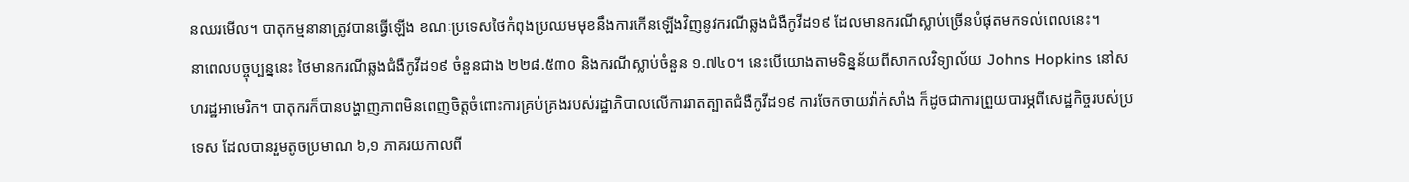នឈរមើល។ បាតុកម្មនានាត្រូវបានធ្វើឡើង ខណៈប្រទេសថៃកំពុងប្រឈមមុខនឹងការកើនឡើងវិញនូវករណីឆ្លងជំងឺកូវីដ១៩ ដែលមានករណីស្លាប់ច្រើនបំផុតមកទល់ពេលនេះ។
នាពេលបច្ចុប្បន្ននេះ ថៃមានករណីឆ្លងជំងឺកូវីដ១៩ ចំនួនជាង ២២៨.៥៣០ និងករណីស្លាប់ចំនួន ១.៧៤០។ នេះបើយោងតាមទិន្នន័យពីសាកលវិទ្យាល័យ Johns Hopkins នៅសហរដ្ឋអាមេរិក។ បាតុករក៏បានបង្ហាញភាពមិនពេញចិត្តចំពោះការគ្រប់គ្រងរបស់រដ្ឋាភិបាលលើការរាតត្បាតជំងឺកូវីដ១៩ ការចែកចាយវ៉ាក់សាំង ក៏ដូចជាការព្រួយបារម្ភពីសេដ្ឋកិច្ចរបស់ប្រទេស ដែលបានរួមតូចប្រមាណ ៦,១ ភាគរយកាលពី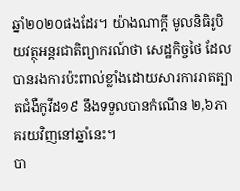ឆ្នាំ២០២០ផងដែរ។ យ៉ាងណាក្តី មូលនិធិរូបិយវត្ថុអន្តរជាតិព្យាករណ៍ថា សេដ្ឋកិច្ចថៃ ដែលបានរងការប៉ះពាល់ខ្លាំងដោយសារការរាតត្បាតជំងឺកូវីដ១៩ នឹងទទួលបានកំណើន ២,៦ភាគរយវិញនៅឆ្នាំនេះ។
បា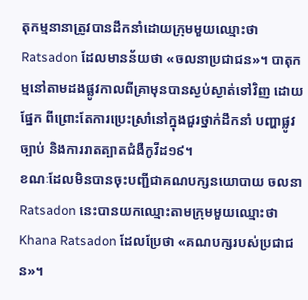តុកម្មនានាត្រូវបានដឹកនាំដោយក្រុមមួយឈ្មោះថា Ratsadon ដែលមានន័យថា «ចលនាប្រជាជន»។ បាតុកម្មនៅតាមដងផ្លូវកាលពីគ្រាមុនបានស្ងប់ស្ងាត់ទៅវិញ ដោយផ្នែក ពីព្រោះតែការប្រេះស្រាំនៅក្នុងជួរថ្នាក់ដឹកនាំ បញ្ហាផ្លូវច្បាប់ និងការរាតត្បាតជំងឺកូវីដ១៩។
ខណៈដែលមិនបានចុះបញ្ជីជាគណបក្សនយោបាយ ចលនា Ratsadon នេះបានយកឈ្មោះតាមក្រុមមួយឈ្មោះថា Khana Ratsadon ដែលប្រែថា «គណបក្សរបស់ប្រជាជន»។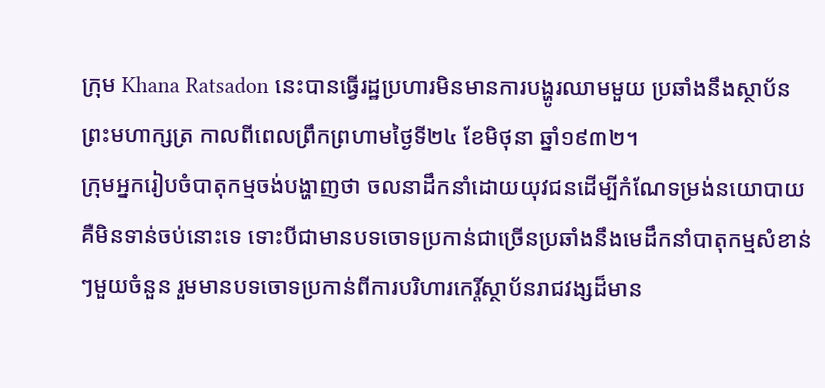ក្រុម Khana Ratsadon នេះបានធ្វើរដ្ឋប្រហារមិនមានការបង្ហូរឈាមមួយ ប្រឆាំងនឹងស្ថាប័នព្រះមហាក្សត្រ កាលពីពេលព្រឹកព្រហាមថ្ងៃទី២៤ ខែមិថុនា ឆ្នាំ១៩៣២។
ក្រុមអ្នករៀបចំបាតុកម្មចង់បង្ហាញថា ចលនាដឹកនាំដោយយុវជនដើម្បីកំណែទម្រង់នយោបាយគឺមិនទាន់ចប់នោះទេ ទោះបីជាមានបទចោទប្រកាន់ជាច្រើនប្រឆាំងនឹងមេដឹកនាំបាតុកម្មសំខាន់ៗមួយចំនួន រួមមានបទចោទប្រកាន់ពីការបរិហារកេរ្តិ៍ស្ថាប័នរាជវង្សដ៏មាន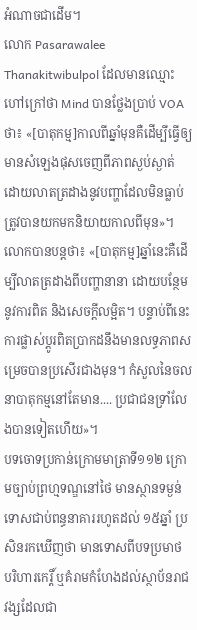អំណាចជាដើម។
លោក Pasarawalee Thanakitwibulpol ដែលមានឈ្មោះហៅក្រៅថា Mind បានថ្លែងប្រាប់ VOAថា៖ «[បាតុកម្ម]កាលពីឆ្នាំមុនគឺដើម្បីធ្វើឲ្យមានសំឡេងផុសចេញពីភាពស្ងប់ស្ងាត់ ដោយលាតត្រដាងនូវបញ្ហាដែលមិនធ្លាប់ត្រូវបានយកមកនិយាយកាលពីមុន»។
លោកបានបន្តថា៖ «[បាតុកម្ម]ឆ្នាំនេះគឺដើម្បីលាតត្រដាងពីបញ្ហានានា ដោយបន្ថែមនូវការពិត និងសេចក្តីលម្អិត។ បន្ទាប់ពីនេះ ការផ្លាស់ប្តូរពិតប្រាកដនឹងមានលទ្ធភាពសម្រេចបានប្រសើរជាងមុន។ កំសួលនៃចលនាបាតុកម្មនៅតែមាន.... ប្រជាជនទ្រាំលែងបានទៀតហើយ»។
បទចោទប្រកាន់ក្រោមមាត្រាទី១១២ ក្រោមច្បាប់ព្រហ្មទណ្ឌនៅថៃ មានស្ថានទម្ងន់ទោសជាប់ពន្ធនាគាររហូតដល់ ១៥ឆ្នាំ ប្រសិនរកឃើញថា មានទោសពីបទប្រមាថ បរិហារកេរ្តិ៍ ឬគំរាមកំហែងដល់ស្ថាប័នរាជវង្សដែលជា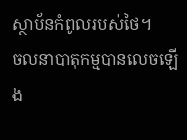ស្ថាប័នកំពូលរបស់ថៃ។
ចលនាបាតុកម្មបានលេចឡើង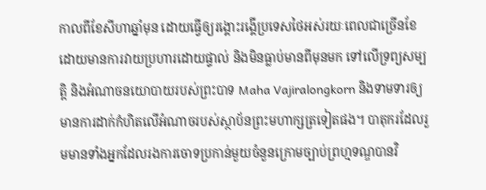កាលពីខែសីហាឆ្នាំមុន ដោយធ្វើឲ្យរង្គោះរង្គើប្រទេសថៃអស់រយៈពេលជាច្រើនខែ ដោយមានការវាយប្រហារដោយផ្ទាល់ និងមិនធ្លាប់មានពីមុនមក ទៅលើទ្រព្យសម្បត្តិ និងអំណាចនយោបាយរបស់ព្រះបាទ Maha Vajiralongkorn និងទាមទារឲ្យមានការដាក់កំហិតលើអំណាចរបស់ស្ថាប័នព្រះមហាក្សត្រទៀតផង។ បាតុករដែលរួមមានទាំងអ្នកដែលរងការចោទប្រកាន់មួយចំនួនក្រោមច្បាប់ព្រហ្មទណ្ឌបានវិ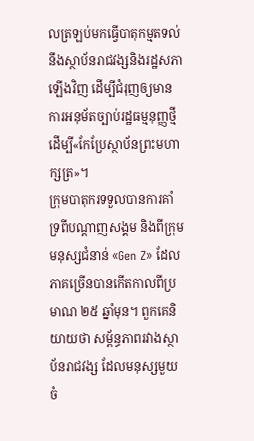លត្រឡប់មកធ្វើបាតុកម្មតទល់នឹងស្ថាប័នរាជវង្សនិងរដ្ឋសភាឡើងវិញ ដើម្បីជំរុញឲ្យមានការអនុម័តច្បាប់រដ្ឋធម្មនុញ្ញថ្មី ដើម្បី«កែប្រែស្ថាប័នព្រះមហាក្សត្រ»។
ក្រុមបាតុករទទួលបានការគាំទ្រពីបណ្តាញសង្គម និងពីក្រុមមនុស្សជំនាន់ «Gen Z» ដែលភាគច្រើនបានកើតកាលពីប្រមាណ ២៥ ឆ្នាំមុន។ ពួកគេនិយាយថា សម្ព័ន្ធភាពរវាងស្ថាប័នរាជវង្ស ដែលមនុស្សមួយចំ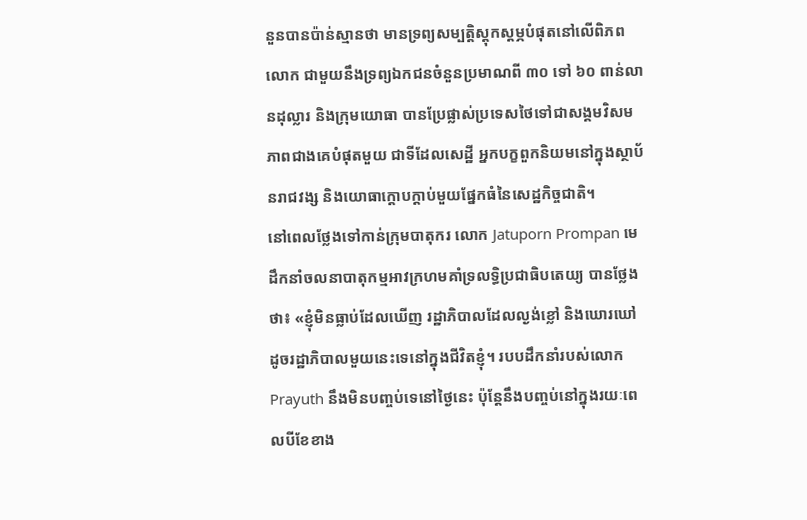នួនបានប៉ាន់ស្មានថា មានទ្រព្យសម្បត្តិស្តុកស្តម្ភបំផុតនៅលើពិភពលោក ជាមួយនឹងទ្រព្យឯកជនចំនួនប្រមាណពី ៣០ ទៅ ៦០ ពាន់លានដុល្លារ និងក្រុមយោធា បានប្រែផ្លាស់ប្រទេសថៃទៅជាសង្គមវិសមភាពជាងគេបំផុតមួយ ជាទីដែលសេដ្ឋី អ្នកបក្ខពួកនិយមនៅក្នុងស្ថាប័នរាជវង្ស និងយោធាក្តោបក្តាប់មួយផ្នែកធំនៃសេដ្ឋកិច្ចជាតិ។
នៅពេលថ្លែងទៅកាន់ក្រុមបាតុករ លោក Jatuporn Prompan មេដឹកនាំចលនាបាតុកម្មអាវក្រហមគាំទ្រលទ្ធិប្រជាធិបតេយ្យ បានថ្លែងថា៖ «ខ្ញុំមិនធ្លាប់ដែលឃើញ រដ្ឋាភិបាលដែលល្ងង់ខ្លៅ និងឃោរឃៅដូចរដ្ឋាភិបាលមួយនេះទេនៅក្នុងជីវិតខ្ញុំ។ របបដឹកនាំរបស់លោក Prayuth នឹងមិនបញ្ចប់ទេនៅថ្ងៃនេះ ប៉ុន្តែនឹងបញ្ចប់នៅក្នុងរយៈពេលបីខែខាង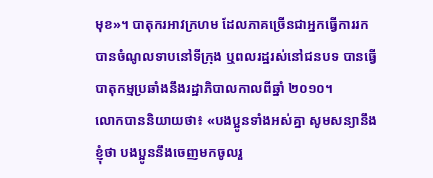មុខ»។ បាតុករអាវក្រហម ដែលភាគច្រើនជាអ្នកធ្វើការរកបានចំណូលទាបនៅទីក្រុង ឬពលរដ្ឋរស់នៅជនបទ បានធ្វើបាតុកម្មប្រឆាំងនឹងរដ្ឋាភិបាលកាលពីឆ្នាំ ២០១០។
លោកបាននិយាយថា៖ «បងប្អូនទាំងអស់គ្នា សូមសន្យានឹងខ្ញុំថា បងប្អូននឹងចេញមកចូលរួ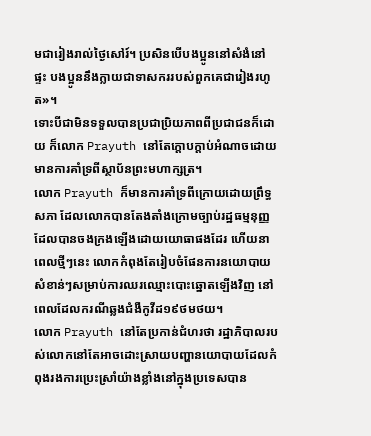មជារៀងរាល់ថ្ងៃសៅរ៍។ ប្រសិនបើបងប្អូននៅសំងំនៅផ្ទះ បងប្អូននឹងក្លាយជាទាសកររបស់ពួកគេជារៀងរហូត»។
ទោះបីជាមិនទទួលបានប្រជាប្រិយភាពពីប្រជាជនក៏ដោយ ក៏លោក Prayuth នៅតែក្តោបក្តាប់អំណាចដោយមានការគាំទ្រពីស្ថាប័នព្រះមហាក្សត្រ។
លោក Prayuth ក៏មានការគាំទ្រពីក្រោយដោយព្រឹទ្ធសភា ដែលលោកបានតែងតាំងក្រោមច្បាប់រដ្ឋធម្មនុញ្ញដែលបានចងក្រងឡើងដោយយោធាផងដែរ ហើយនាពេលថ្មីៗនេះ លោកកំពុងតែរៀបចំផែនការនយោបាយសំខាន់ៗសម្រាប់ការឈរឈ្មោះបោះឆ្នោតឡើងវិញ នៅពេលដែលករណីឆ្លងជំងឺកូវីដ១៩ថមថយ។
លោក Prayuth នៅតែប្រកាន់ជំហរថា រដ្ឋាភិបាលរបស់លោកនៅតែអាចដោះស្រាយបញ្ហានយោបាយដែលកំពុងរងការប្រេះស្រាំយ៉ាងខ្លាំងនៅក្នុងប្រទេសបាន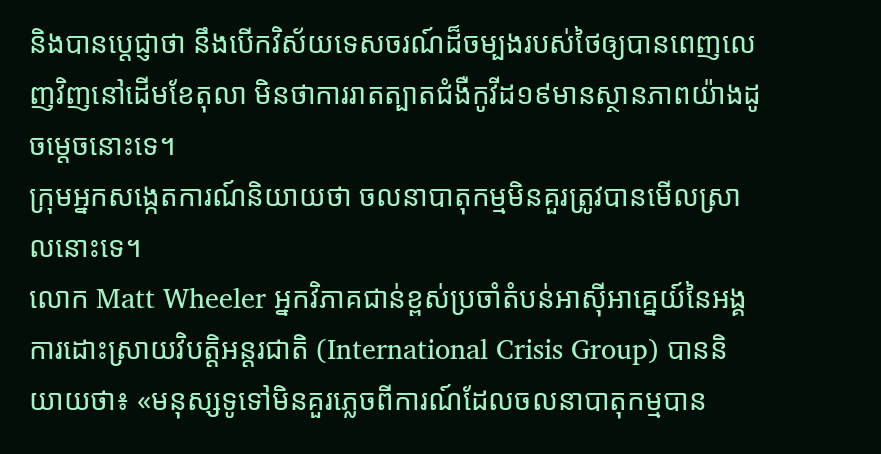និងបានប្តេជ្ញាថា នឹងបើកវិស័យទេសចរណ៍ដ៏ចម្បងរបស់ថៃឲ្យបានពេញលេញវិញនៅដើមខែតុលា មិនថាការរាតត្បាតជំងឺកូវីដ១៩មានស្ថានភាពយ៉ាងដូចម្តេចនោះទេ។
ក្រុមអ្នកសង្កេតការណ៍និយាយថា ចលនាបាតុកម្មមិនគួរត្រូវបានមើលស្រាលនោះទេ។
លោក Matt Wheeler អ្នកវិភាគជាន់ខ្ពស់ប្រចាំតំបន់អាស៊ីអាគ្នេយ៍នៃអង្គការដោះស្រាយវិបត្តិអន្តរជាតិ (International Crisis Group) បាននិយាយថា៖ «មនុស្សទូទៅមិនគួរភ្លេចពីការណ៍ដែលចលនាបាតុកម្មបាន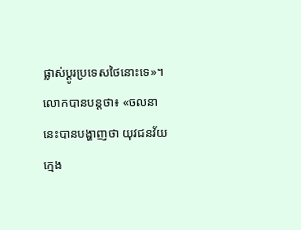ផ្លាស់ប្តូរប្រទេសថៃនោះទេ»។
លោកបានបន្តថា៖ «ចលនានេះបានបង្ហាញថា យុវជនវ័យក្មេង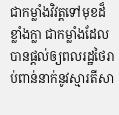ជាកម្លាំងវិវត្តទៅមុខដ៏ខ្លាំងក្លា ជាកម្លាំងដែលបានផ្តល់ឲ្យពលរដ្ឋថៃរាប់ពាន់នាក់នូវស្មារតីសា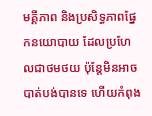មគ្គីភាព និងប្រសិទ្ធភាពផ្នែកនយោបាយ ដែលប្រហែលជាថមថយ ប៉ុន្តែមិនអាចបាត់បង់បានទេ ហើយកំពុង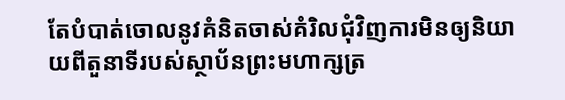តែបំបាត់ចោលនូវគំនិតចាស់គំរិលជុំវិញការមិនឲ្យនិយាយពីតួនាទីរបស់ស្ថាប័នព្រះមហាក្សត្រ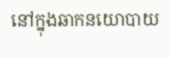នៅក្នុងឆាកនយោបាយ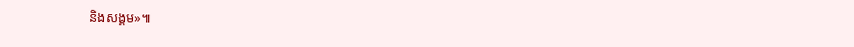និងសង្គម»៕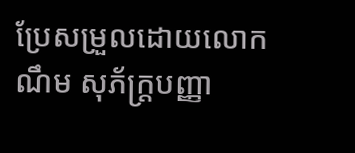ប្រែសម្រួលដោយលោក ណឹម សុភ័ក្រ្តបញ្ញា